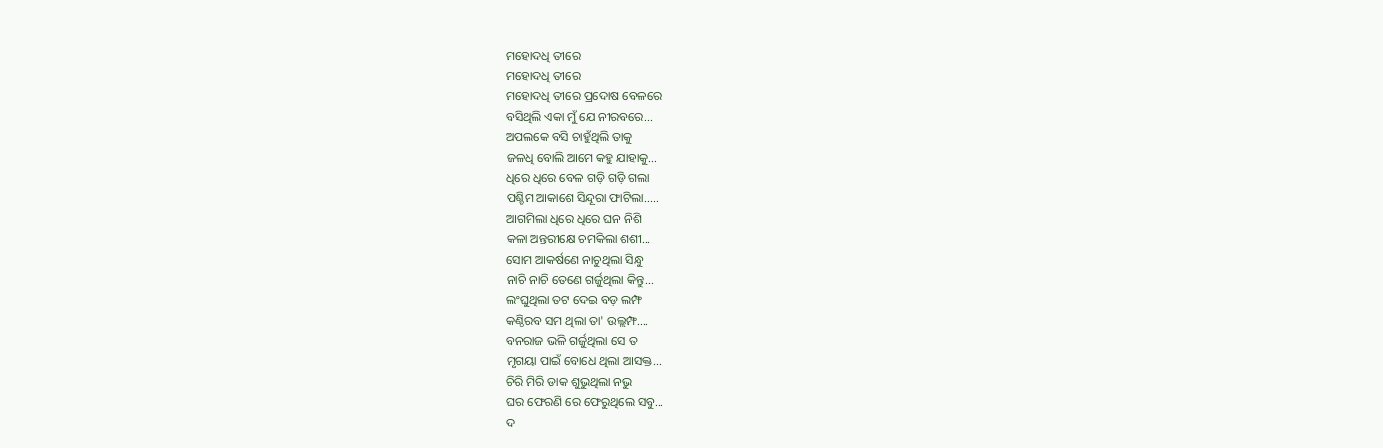ମହୋଦଧି ତୀରେ
ମହୋଦଧି ତୀରେ
ମହୋଦଧି ତୀରେ ପ୍ରଦୋଷ ବେଳରେ
ବସିଥିଲି ଏକା ମୁଁ ଯେ ନୀରବରେ...
ଅପଲକେ ବସି ଚାହୁଁଥିଲି ତାକୁ
ଜଳଧି ବୋଲି ଆମେ କହୁ ଯାହାକୁ...
ଧିରେ ଧିରେ ବେଳ ଗଡ଼ି ଗଡ଼ି ଗଲା
ପଶ୍ଚିମ ଆକାଶେ ସିନ୍ଦୂରା ଫାଟିଲା.....
ଆଗମିଲା ଧିରେ ଧିରେ ଘନ ନିଶି
କଳା ଅନ୍ତରୀକ୍ଷେ ଚମକିଲା ଶଶୀ...
ସୋମ ଆକର୍ଷଣେ ନାଚୁଥିଲା ସିନ୍ଧୁ
ନାଚି ନାଚି ତେଣେ ଗର୍ଜୁଥିଲା କିନ୍ତୁ...
ଲଂଘୁଥିଲା ତଟ ଦେଇ ବଡ଼ ଲମ୍ଫ
କଣ୍ଠିରବ ସମ ଥିଲା ତା' ଉଲ୍ଲମ୍ଫ....
ବନରାଜ ଭଳି ଗର୍ଜୁଥିଲା ସେ ତ
ମୃଗୟା ପାଇଁ ବୋଧେ ଥିଲା ଆସକ୍ତ...
ଚିରି ମିରି ଡାକ ଶୁଭୁଥିଲା ନଭୁ
ଘର ଫେରଣି ରେ ଫେରୁଥିଲେ ସବୁ...
ଦ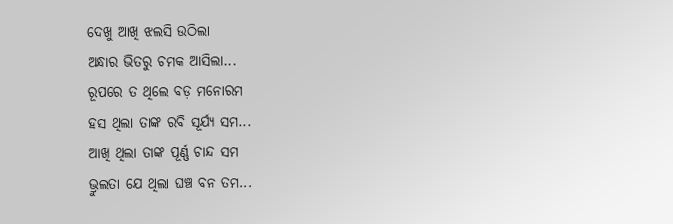ଦେଖୁ ଆଖି ଝଲସି ଉଠିଲା
ଅନ୍ଧାର ଭିତରୁ ଚମକ ଆସିଲା...
ରୂପରେ ତ ଥିଲେ ବଡ଼ ମନୋରମ
ହସ ଥିଲା ତାଙ୍କ ରବି ସୂର୍ଯ୍ୟ ସମ...
ଆଖି ଥିଲା ତାଙ୍କ ପୂର୍ଣ୍ଣ ଚାନ୍ଦ ସମ
ଭ୍ରୁଲତା ଯେ ଥିଲା ଘଞ୍ଚ ବନ ତମ...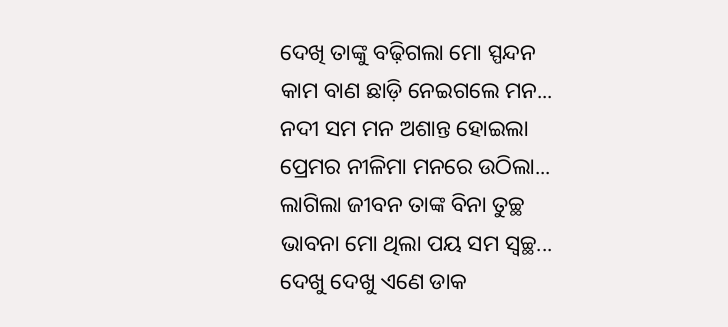ଦେଖି ତାଙ୍କୁ ବଢ଼ିଗଲା ମୋ ସ୍ପନ୍ଦନ
କାମ ବାଣ ଛାଡ଼ି ନେଇଗଲେ ମନ...
ନଦୀ ସମ ମନ ଅଶାନ୍ତ ହୋଇଲା
ପ୍ରେମର ନୀଳିମା ମନରେ ଉଠିଲା...
ଲାଗିଲା ଜୀବନ ତାଙ୍କ ବିନା ତୁଚ୍ଛ
ଭାବନା ମୋ ଥିଲା ପୟ ସମ ସ୍ୱଚ୍ଛ...
ଦେଖୁ ଦେଖୁ ଏଣେ ଡାକ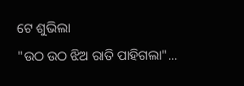ଟେ ଶୁଭିଲା
"ଉଠ ଉଠ ଝିଅ ରାତି ପାହିଗଲା"...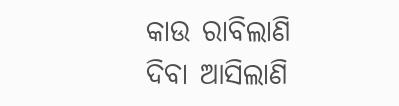କାଉ ରାବିଲାଣି ଦିବା ଆସିଲାଣି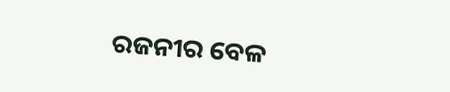ରଜନୀର ବେଳ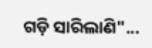ଗଡ଼ି ସାରିଲାଣି"...